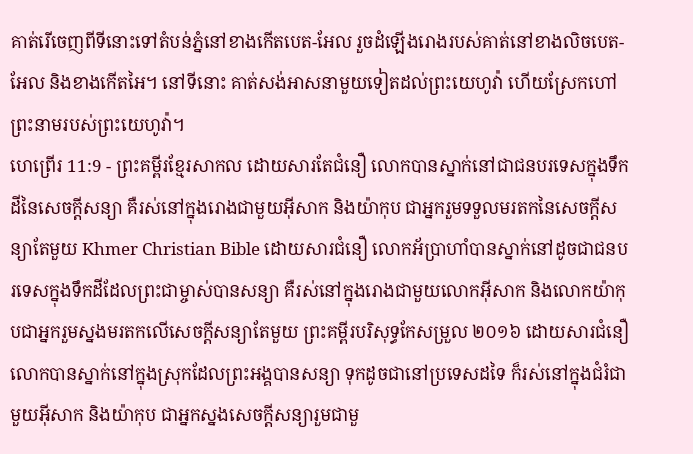គាត់រើចេញពីទីនោះទៅតំបន់ភ្នំនៅខាងកើតបេត-អែល រួចដំឡើងរោងរបស់គាត់នៅខាងលិចបេត-អែល និងខាងកើតអៃ។ នៅទីនោះ គាត់សង់អាសនាមួយទៀតដល់ព្រះយេហូវ៉ា ហើយស្រែកហៅព្រះនាមរបស់ព្រះយេហូវ៉ា។
ហេព្រើរ 11:9 - ព្រះគម្ពីរខ្មែរសាកល ដោយសារតែជំនឿ លោកបានស្នាក់នៅជាជនបរទេសក្នុងទឹកដីនៃសេចក្ដីសន្យា គឺរស់នៅក្នុងរោងជាមួយអ៊ីសាក និងយ៉ាកុប ជាអ្នករួមទទួលមរតកនៃសេចក្ដីសន្យាតែមួយ Khmer Christian Bible ដោយសារជំនឿ លោកអ័ប្រាហាំបានស្នាក់នៅដូចជាជនបរទេសក្នុងទឹកដីដែលព្រះជាម្ចាស់បានសន្យា គឺរស់នៅក្នុងរោងជាមួយលោកអ៊ីសាក និងលោកយ៉ាកុបជាអ្នករួមស្នងមរតកលើសេចក្ដីសន្យាតែមួយ ព្រះគម្ពីរបរិសុទ្ធកែសម្រួល ២០១៦ ដោយសារជំនឿ លោកបានស្នាក់នៅក្នុងស្រុកដែលព្រះអង្គបានសន្យា ទុកដូចជានៅប្រទេសដទៃ ក៏រស់នៅក្នុងជំរំជាមួយអ៊ីសាក និងយ៉ាកុប ជាអ្នកស្នងសេចក្ដីសន្យារួមជាមួ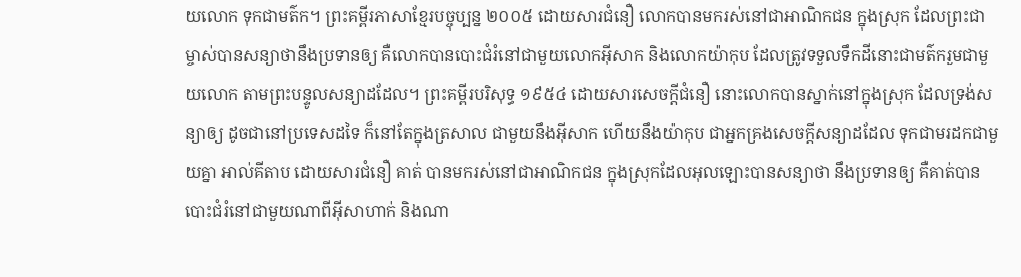យលោក ទុកជាមត៌ក។ ព្រះគម្ពីរភាសាខ្មែរបច្ចុប្បន្ន ២០០៥ ដោយសារជំនឿ លោកបានមករស់នៅជាអាណិកជន ក្នុងស្រុក ដែលព្រះជាម្ចាស់បានសន្យាថានឹងប្រទានឲ្យ គឺលោកបានបោះជំរំនៅជាមួយលោកអ៊ីសាក និងលោកយ៉ាកុប ដែលត្រូវទទួលទឹកដីនោះជាមត៌ករួមជាមួយលោក តាមព្រះបន្ទូលសន្យាដដែល។ ព្រះគម្ពីរបរិសុទ្ធ ១៩៥៤ ដោយសារសេចក្ដីជំនឿ នោះលោកបានស្នាក់នៅក្នុងស្រុក ដែលទ្រង់សន្យាឲ្យ ដូចជានៅប្រទេសដទៃ ក៏នៅតែក្នុងត្រសាល ជាមួយនឹងអ៊ីសាក ហើយនឹងយ៉ាកុប ជាអ្នកគ្រងសេចក្ដីសន្យាដដែល ទុកជាមរដកជាមួយគ្នា អាល់គីតាប ដោយសារជំនឿ គាត់ បានមករស់នៅជាអាណិកជន ក្នុងស្រុកដែលអុលឡោះបានសន្យាថា នឹងប្រទានឲ្យ គឺគាត់បានបោះជំរំនៅជាមួយណាពីអ៊ីសាហាក់ និងណា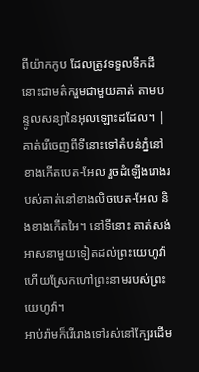ពីយ៉ាកកូប ដែលត្រូវទទួលទឹកដីនោះជាមត៌ករួមជាមួយគាត់ តាមបន្ទូលសន្យានៃអុលឡោះដដែល។ |
គាត់រើចេញពីទីនោះទៅតំបន់ភ្នំនៅខាងកើតបេត-អែល រួចដំឡើងរោងរបស់គាត់នៅខាងលិចបេត-អែល និងខាងកើតអៃ។ នៅទីនោះ គាត់សង់អាសនាមួយទៀតដល់ព្រះយេហូវ៉ា ហើយស្រែកហៅព្រះនាមរបស់ព្រះយេហូវ៉ា។
អាប់រ៉ាមក៏រើរោងទៅរស់នៅក្បែរដើម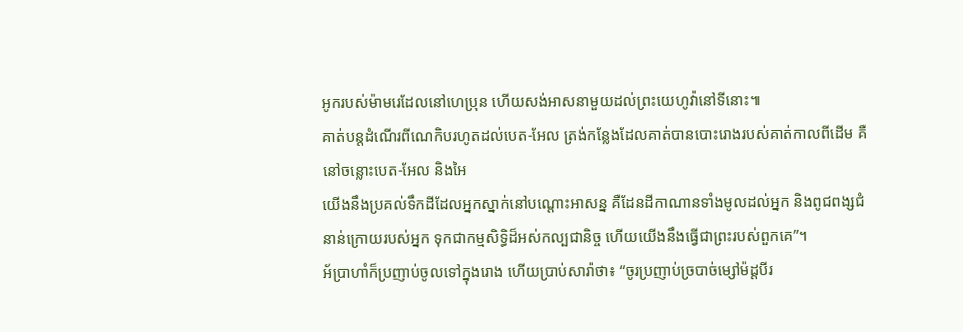អូករបស់ម៉ាមរេដែលនៅហេប្រុន ហើយសង់អាសនាមួយដល់ព្រះយេហូវ៉ានៅទីនោះ៕
គាត់បន្តដំណើរពីណេកិបរហូតដល់បេត-អែល ត្រង់កន្លែងដែលគាត់បានបោះរោងរបស់គាត់កាលពីដើម គឺនៅចន្លោះបេត-អែល និងអៃ
យើងនឹងប្រគល់ទឹកដីដែលអ្នកស្នាក់នៅបណ្ដោះអាសន្ន គឺដែនដីកាណានទាំងមូលដល់អ្នក និងពូជពង្សជំនាន់ក្រោយរបស់អ្នក ទុកជាកម្មសិទ្ធិដ៏អស់កល្បជានិច្ច ហើយយើងនឹងធ្វើជាព្រះរបស់ពួកគេ”។
អ័ប្រាហាំក៏ប្រញាប់ចូលទៅក្នុងរោង ហើយប្រាប់សារ៉ាថា៖ “ចូរប្រញាប់ច្របាច់ម្សៅម៉ដ្ដបីរ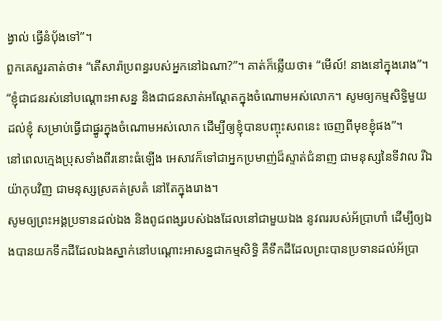ង្វាល់ ធ្វើនំប៉័ងទៅ”។
ពួកគេសួរគាត់ថា៖ “តើសារ៉ាប្រពន្ធរបស់អ្នកនៅឯណា?”។ គាត់ក៏ឆ្លើយថា៖ “មើល៍! នាងនៅក្នុងរោង”។
“ខ្ញុំជាជនរស់នៅបណ្ដោះអាសន្ន និងជាជនសាត់អណ្ដែតក្នុងចំណោមអស់លោក។ សូមឲ្យកម្មសិទ្ធិមួយដល់ខ្ញុំ សម្រាប់ធ្វើជាផ្នូរក្នុងចំណោមអស់លោក ដើម្បីឲ្យខ្ញុំបានបញ្ចុះសពនេះ ចេញពីមុខខ្ញុំផង”។
នៅពេលក្មេងប្រុសទាំងពីរនោះធំឡើង អេសាវក៏ទៅជាអ្នកប្រមាញ់ដ៏ស្ទាត់ជំនាញ ជាមនុស្សនៃទីវាល រីឯយ៉ាកុបវិញ ជាមនុស្សស្រគត់ស្រគំ នៅតែក្នុងរោង។
សូមឲ្យព្រះអង្គប្រទានដល់ឯង និងពូជពង្សរបស់ឯងដែលនៅជាមួយឯង នូវពររបស់អ័ប្រាហាំ ដើម្បីឲ្យឯងបានយកទឹកដីដែលឯងស្នាក់នៅបណ្ដោះអាសន្នជាកម្មសិទ្ធិ គឺទឹកដីដែលព្រះបានប្រទានដល់អ័ប្រា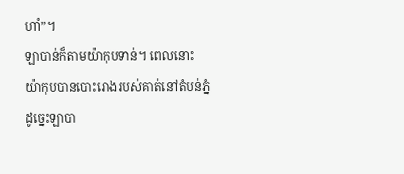ហាំ”។
ឡាបាន់ក៏តាមយ៉ាកុបទាន់។ ពេលនោះ យ៉ាកុបបានបោះរោងរបស់គាត់នៅតំបន់ភ្នំ ដូច្នេះឡាបា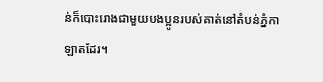ន់ក៏បោះរោងជាមួយបងប្អូនរបស់គាត់នៅតំបន់ភ្នំកាឡាតដែរ។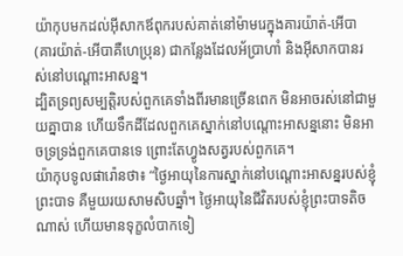យ៉ាកុបមកដល់អ៊ីសាកឪពុករបស់គាត់នៅម៉ាមរេក្នុងគារយ៉ាត់-អើបា (គារយ៉ាត់-អើបាគឺហេប្រុន) ជាកន្លែងដែលអ័ប្រាហាំ និងអ៊ីសាកបានរស់នៅបណ្ដោះអាសន្ន។
ដ្បិតទ្រព្យសម្បត្តិរបស់ពួកគេទាំងពីរមានច្រើនពេក មិនអាចរស់នៅជាមួយគ្នាបាន ហើយទឹកដីដែលពួកគេស្នាក់នៅបណ្ដោះអាសន្ននោះ មិនអាចទ្រទ្រង់ពួកគេបានទេ ព្រោះតែហ្វូងសត្វរបស់ពួកគេ។
យ៉ាកុបទូលផារ៉ោនថា៖ “ថ្ងៃអាយុនៃការស្នាក់នៅបណ្ដោះអាសន្នរបស់ខ្ញុំព្រះបាទ គឺមួយរយសាមសិបឆ្នាំ។ ថ្ងៃអាយុនៃជីវិតរបស់ខ្ញុំព្រះបាទតិចណាស់ ហើយមានទុក្ខលំបាកទៀ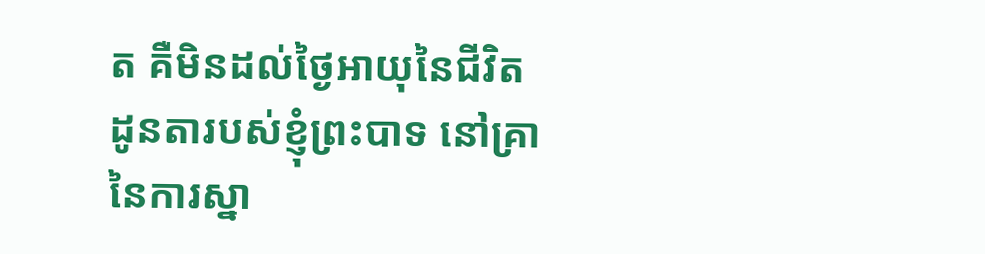ត គឺមិនដល់ថ្ងៃអាយុនៃជីវិតដូនតារបស់ខ្ញុំព្រះបាទ នៅគ្រានៃការស្នា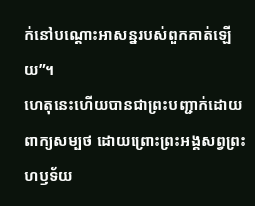ក់នៅបណ្ដោះអាសន្នរបស់ពួកគាត់ឡើយ”។
ហេតុនេះហើយបានជាព្រះបញ្ជាក់ដោយពាក្យសម្បថ ដោយព្រោះព្រះអង្គសព្វព្រះហឫទ័យ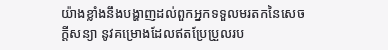យ៉ាងខ្លាំងនឹងបង្ហាញដល់ពួកអ្នកទទួលមរតកនៃសេចក្ដីសន្យា នូវគម្រោងដែលឥតប្រែប្រួលរប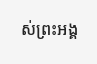ស់ព្រះអង្គ